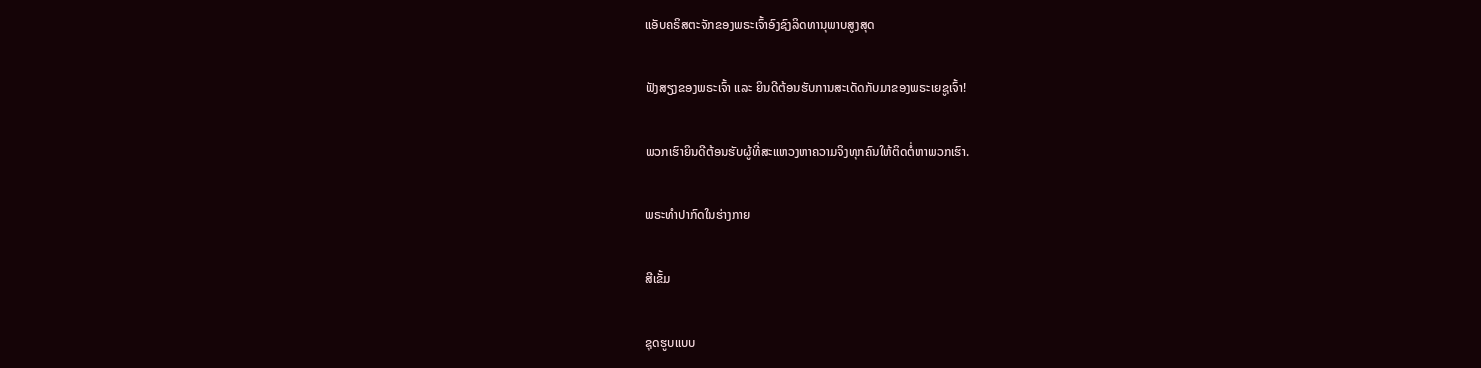ແອັບຄຣິສຕະຈັກຂອງພຣະເຈົ້າອົງຊົງລິດທານຸພາບສູງສຸດ

ຟັງສຽງຂອງພຣະເຈົ້າ ແລະ ຍິນດີຕ້ອນຮັບການສະເດັດກັບມາຂອງພຣະເຍຊູເຈົ້າ!

ພວກເຮົາຍິນດີຕ້ອນຮັບຜູ້ທີ່ສະແຫວງຫາຄວາມຈິງທຸກຄົນໃຫ້ຕິດຕໍ່ຫາພວກເຮົາ.

ພຣະທໍາປາກົດໃນຮ່າງກາຍ

ສີເຂັ້ມ

ຊຸດຮູບແບບ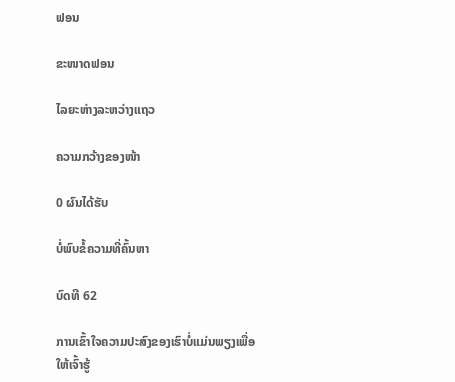ຟອນ

ຂະໜາດຟອນ

ໄລຍະຫ່າງລະຫວ່າງແຖວ

ຄວາມກວ້າງຂອງໜ້າ

0 ຜົນໄດ້ຮັບ

ບໍ່ພົບຂໍ້ຄວາມທີ່ຄົ້ນຫາ

ບົດທີ 62

ການເຂົ້າໃຈຄວາມປະສົງຂອງເຮົາບໍ່ແມ່ນພຽງເພື່ອໃຫ້ເຈົ້າຮູ້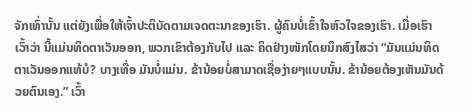ຈັກເທົ່ານັ້ນ ແຕ່ຍັງເພື່ອໃຫ້ເຈົ້າປະຕິບັດຕາມເຈດຕະນາຂອງເຮົາ. ຜູ້ຄົນບໍ່ເຂົ້າໃຈຫົວໃຈຂອງເຮົາ. ເມື່ອເຮົາເວົ້າວ່າ ນີ້ແມ່ນທິດຕາເວັນອອກ, ພວກເຂົາຕ້ອງກັບໄປ ແລະ ຄິດຢ່າງໜັກໂດຍນຶກສົງໄສວ່າ “ມັນແມ່ນທິດຕາເວັນອອກແທ້ບໍ? ບາງເທື່ອ ມັນບໍ່ແມ່ນ. ຂ້ານ້ອຍບໍ່ສາມາດເຊື່ອງ່າຍໆແບບນັ້ນ. ຂ້ານ້ອຍຕ້ອງເຫັນມັນດ້ວຍຕົນເອງ.” ເວົ້າ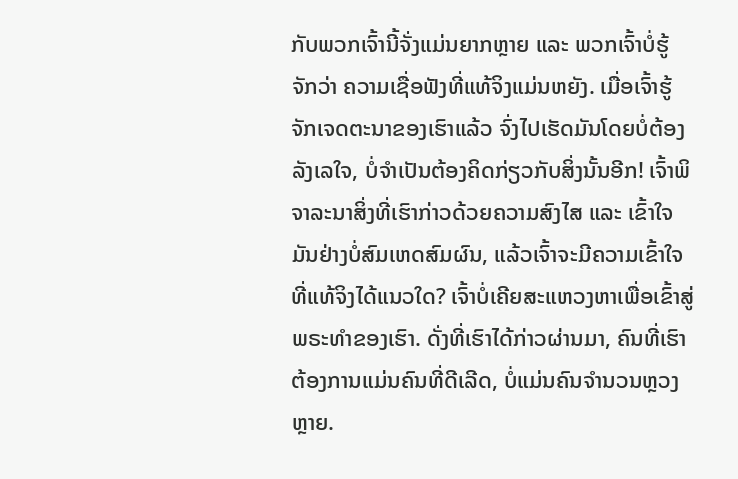ກັບພວກເຈົ້ານີ້ຈັ່ງແມ່ນຍາກຫຼາຍ ແລະ ພວກເຈົ້າບໍ່ຮູ້ຈັກວ່າ ຄວາມເຊື່ອຟັງທີ່ແທ້ຈິງແມ່ນຫຍັງ. ເມື່ອເຈົ້າຮູ້ຈັກເຈດຕະນາຂອງເຮົາແລ້ວ ຈົ່ງໄປເຮັດມັນໂດຍບໍ່ຕ້ອງລັງເລໃຈ, ບໍ່ຈຳເປັນຕ້ອງຄິດກ່ຽວກັບສິ່ງນັ້ນອີກ! ເຈົ້າພິຈາລະນາສິ່ງທີ່ເຮົາກ່າວດ້ວຍຄວາມສົງໄສ ແລະ ເຂົ້າໃຈມັນຢ່າງບໍ່ສົມເຫດສົມຜົນ, ແລ້ວເຈົ້າຈະມີຄວາມເຂົ້າໃຈທີ່ແທ້ຈິງໄດ້ແນວໃດ? ເຈົ້າບໍ່ເຄີຍສະແຫວງຫາເພື່ອເຂົ້າສູ່ພຣະທຳຂອງເຮົາ. ດັ່ງທີ່ເຮົາໄດ້ກ່າວຜ່ານມາ, ຄົນທີ່ເຮົາຕ້ອງການແມ່ນຄົນທີ່ດີເລີດ, ບໍ່ແມ່ນຄົນຈຳນວນຫຼວງຫຼາຍ.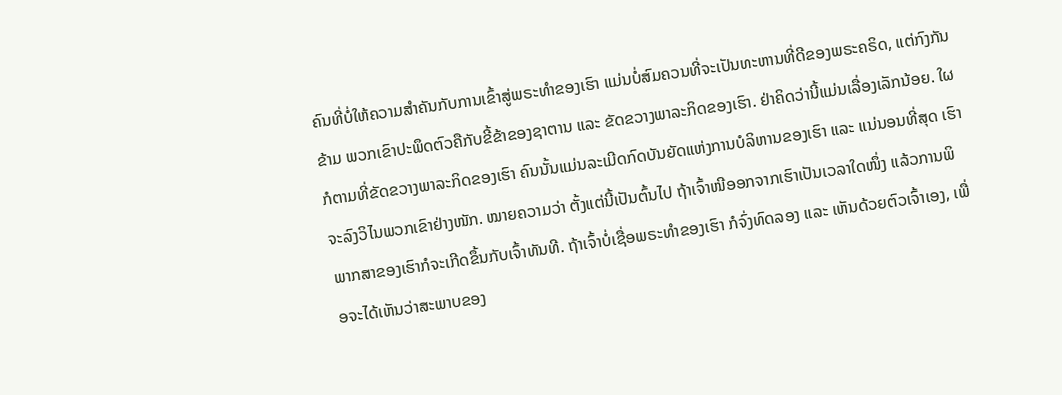ຄົນທີ່ບໍ່ໃຫ້ຄວາມສຳຄັນກັບການເຂົ້າສູ່ພຣະທຳຂອງເຮົາ ແມ່ນບໍ່ສົມຄວນທີ່ຈະເປັນທະຫານທີ່ດີຂອງພຣະຄຣິດ, ແຕ່ກົງກັນຂ້າມ ພວກເຂົາປະພຶດຕົວຄືກັບຂີ້ຂ້າຂອງຊາຕານ ແລະ ຂັດຂວາງພາລະກິດຂອງເຮົາ. ຢ່າຄິດວ່ານີ້ແມ່ນເລື່ອງເລັກນ້ອຍ. ໃຜກໍຕາມທີ່ຂັດຂວາງພາລະກິດຂອງເຮົາ ຄົນນັ້ນແມ່ນລະເມີດກົດບັນຍັດແຫ່ງການບໍລິຫານຂອງເຮົາ ແລະ ແນ່ນອນທີ່ສຸດ ເຮົາຈະລົງວິໄນພວກເຂົາຢ່າງໜັກ. ໝາຍຄວາມວ່າ ຕັ້ງແຕ່ນີ້ເປັນຕົ້ນໄປ ຖ້າເຈົ້າໜີອອກຈາກເຮົາເປັນເວລາໃດໜຶ່ງ ແລ້ວການພິພາກສາຂອງເຮົາກໍຈະເກີດຂຶ້ນກັບເຈົ້າທັນທີ. ຖ້າເຈົ້າບໍ່ເຊື່ອພຣະທຳຂອງເຮົາ ກໍຈົ່ງທົດລອງ ແລະ ເຫັນດ້ວຍຕົວເຈົ້າເອງ, ເພື່ອຈະໄດ້ເຫັນວ່າສະພາບຂອງ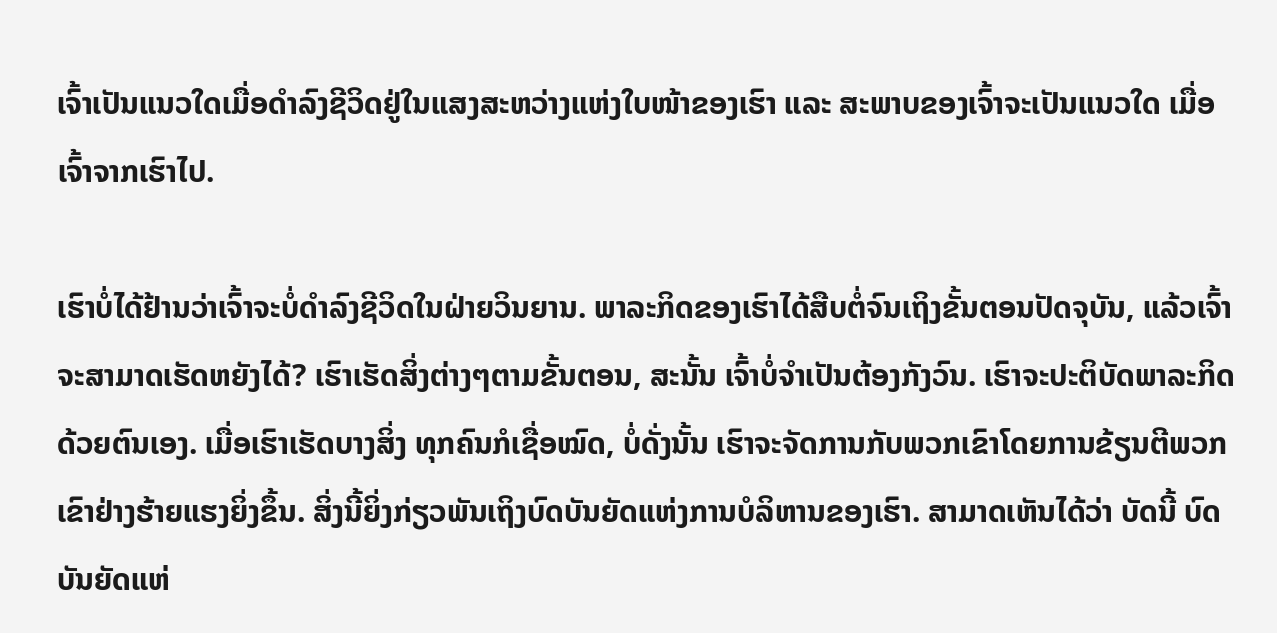ເຈົ້າເປັນແນວໃດເມື່ອດໍາລົງຊີວິດຢູ່ໃນແສງສະຫວ່າງແຫ່ງໃບໜ້າຂອງເຮົາ ແລະ ສະພາບຂອງເຈົ້າຈະເປັນແນວໃດ ເມື່ອເຈົ້າຈາກເຮົາໄປ.

ເຮົາບໍ່ໄດ້ຢ້ານວ່າເຈົ້າຈະບໍ່ດຳລົງຊີວິດໃນຝ່າຍວິນຍານ. ພາລະກິດຂອງເຮົາໄດ້ສືບຕໍ່ຈົນເຖິງຂັ້ນຕອນປັດຈຸບັນ, ແລ້ວເຈົ້າຈະສາມາດເຮັດຫຍັງໄດ້? ເຮົາເຮັດສິ່ງຕ່າງໆຕາມຂັ້ນຕອນ, ສະນັ້ນ ເຈົ້າບໍ່ຈຳເປັນຕ້ອງກັງວົນ. ເຮົາຈະປະຕິບັດພາລະກິດດ້ວຍຕົນເອງ. ເມື່ອເຮົາເຮັດບາງສິ່ງ ທຸກຄົນກໍເຊື່ອໝົດ, ບໍ່ດັ່ງນັ້ນ ເຮົາຈະຈັດການກັບພວກເຂົາໂດຍການຂ້ຽນຕີພວກເຂົາຢ່າງຮ້າຍແຮງຍິ່ງຂຶ້ນ. ສິ່ງນີ້ຍິ່ງກ່ຽວພັນເຖິງບົດບັນຍັດແຫ່ງການບໍລິຫານຂອງເຮົາ. ສາມາດເຫັນໄດ້ວ່າ ບັດນີ້ ບົດບັນຍັດແຫ່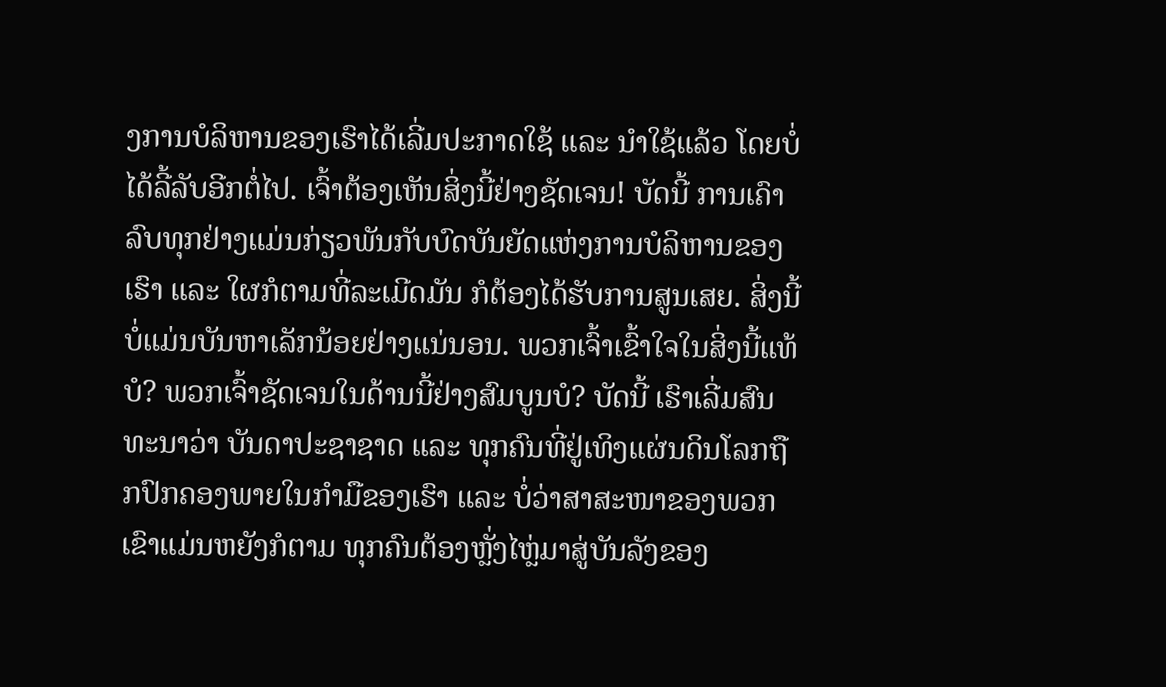ງການບໍລິຫານຂອງເຮົາໄດ້ເລີ່ມປະກາດໃຊ້ ແລະ ນໍາໃຊ້ແລ້ວ ໂດຍບໍ່ໄດ້ລີ້ລັບອີກຕໍ່ໄປ. ເຈົ້າຕ້ອງເຫັນສິ່ງນີ້ຢ່າງຊັດເຈນ! ບັດນີ້ ການເຄົາລົບທຸກຢ່າງແມ່ນກ່ຽວພັນກັບບົດບັນຍັດແຫ່ງການບໍລິຫານຂອງເຮົາ ແລະ ໃຜກໍຕາມທີ່ລະເມີດມັນ ກໍຕ້ອງໄດ້ຮັບການສູນເສຍ. ສິ່ງນີ້ບໍ່ແມ່ນບັນຫາເລັກນ້ອຍຢ່າງແນ່ນອນ. ພວກເຈົ້າເຂົ້າໃຈໃນສິ່ງນີ້ແທ້ບໍ? ພວກເຈົ້າຊັດເຈນໃນດ້ານນີ້ຢ່າງສົມບູນບໍ? ບັດນີ້ ເຮົາເລີ່ມສົນທະນາວ່າ ບັນດາປະຊາຊາດ ແລະ ທຸກຄົນທີ່ຢູ່ເທິງແຜ່ນດິນໂລກຖືກປົກຄອງພາຍໃນກໍາມືຂອງເຮົາ ແລະ ບໍ່ວ່າສາສະໜາຂອງພວກເຂົາແມ່ນຫຍັງກໍຕາມ ທຸກຄົນຕ້ອງຫຼັ່ງໄຫຼ່ມາສູ່ບັນລັງຂອງ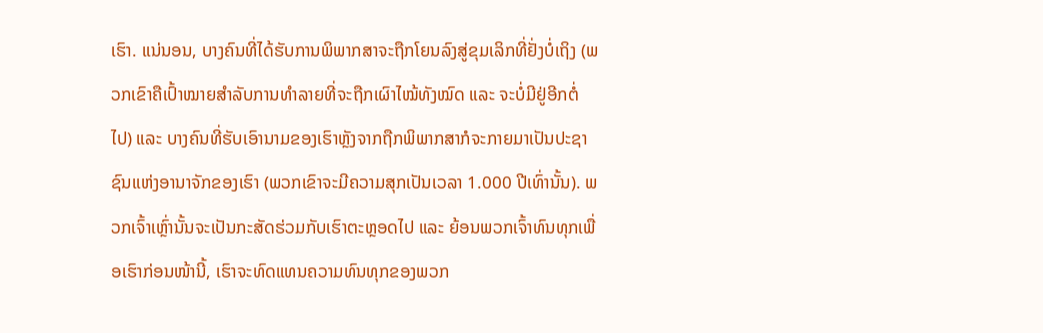ເຮົາ. ແນ່ນອນ, ບາງຄົນທີ່ໄດ້ຮັບການພິພາກສາຈະຖືກໂຍນລົງສູ່ຂຸມເລິກທີ່ຢັ່ງບໍ່ເຖິງ (ພວກເຂົາຄືເປົ້າໝາຍສຳລັບການທຳລາຍທີ່ຈະຖືກເຜົາໄໝ້ທັງໝົດ ແລະ ຈະບໍ່ມີຢູ່ອີກຕໍ່ໄປ) ແລະ ບາງຄົນທີ່ຮັບເອົານາມຂອງເຮົາຫຼັງຈາກຖືກພິພາກສາກໍຈະກາຍມາເປັນປະຊາຊົນແຫ່ງອານາຈັກຂອງເຮົາ (ພວກເຂົາຈະມີຄວາມສຸກເປັນເວລາ 1.000 ປີເທົ່ານັ້ນ). ພວກເຈົ້າເຫຼົ່ານັ້ນຈະເປັນກະສັດຮ່ວມກັບເຮົາຕະຫຼອດໄປ ແລະ ຍ້ອນພວກເຈົ້າທົນທຸກເພື່ອເຮົາກ່ອນໜ້ານີ້, ເຮົາຈະທົດແທນຄວາມທົນທຸກຂອງພວກ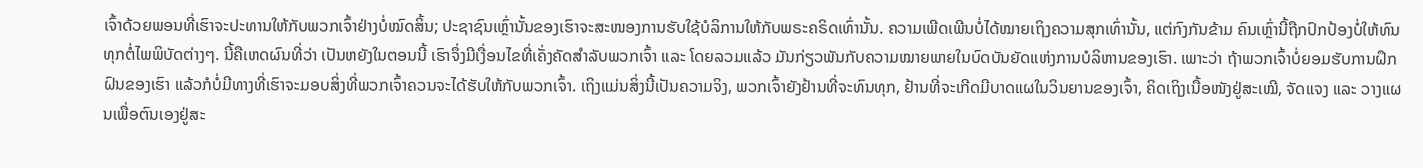ເຈົ້າດ້ວຍພອນທີ່ເຮົາຈະປະທານໃຫ້ກັບພວກເຈົ້າຢ່າງບໍ່ໝົດສິ້ນ; ປະຊາຊົນເຫຼົ່ານັ້ນຂອງເຮົາຈະສະໜອງການຮັບໃຊ້ບໍລິການໃຫ້ກັບພຣະຄຣິດເທົ່ານັ້ນ. ຄວາມເພີດເພີນບໍ່ໄດ້ໝາຍເຖິງຄວາມສຸກເທົ່ານັ້ນ, ແຕ່ກົງກັນຂ້າມ ຄົນເຫຼົ່ານີ້ຖືກປົກປ້ອງບໍ່ໃຫ້ທົນທຸກຕໍ່ໄພພິບັດຕ່າງໆ. ນີ້ຄືເຫດຜົນທີ່ວ່າ ເປັນຫຍັງໃນຕອນນີ້ ເຮົາຈຶ່ງມີເງື່ອນໄຂທີ່ເຄັ່ງຄັດສຳລັບພວກເຈົ້າ ແລະ ໂດຍລວມແລ້ວ ມັນກ່ຽວພັນກັບຄວາມໝາຍພາຍໃນບົດບັນຍັດແຫ່ງການບໍລິຫານຂອງເຮົາ. ເພາະວ່າ ຖ້າພວກເຈົ້າບໍ່ຍອມຮັບການຝຶກຝົນຂອງເຮົາ ແລ້ວກໍບໍ່ມີທາງທີ່ເຮົາຈະມອບສິ່ງທີ່ພວກເຈົ້າຄວນຈະໄດ້ຮັບໃຫ້ກັບພວກເຈົ້າ. ເຖິງແມ່ນສິ່ງນີ້ເປັນຄວາມຈິງ, ພວກເຈົ້າຍັງຢ້ານທີ່ຈະທົນທຸກ, ຢ້ານທີ່ຈະເກີດມີບາດແຜໃນວິນຍານຂອງເຈົ້າ, ຄິດເຖິງເນື້ອໜັງຢູ່ສະເໝີ, ຈັດແຈງ ແລະ ວາງແຜນເພື່ອຕົນເອງຢູ່ສະ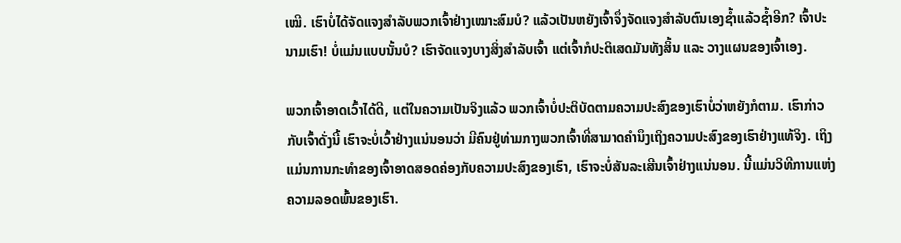ເໝີ. ເຮົາບໍ່ໄດ້ຈັດແຈງສຳລັບພວກເຈົ້າຢ່າງເໝາະສົມບໍ? ແລ້ວເປັນຫຍັງເຈົ້າຈຶ່ງຈັດແຈງສຳລັບຕົນເອງຊໍ້າແລ້ວຊໍ້າອີກ? ເຈົ້າປະນາມເຮົາ! ບໍ່ແມ່ນແບບນັ້ນບໍ? ເຮົາຈັດແຈງບາງສິ່ງສຳລັບເຈົ້າ ແຕ່ເຈົ້າກໍປະຕິເສດມັນທັງສິ້ນ ແລະ ວາງແຜນຂອງເຈົ້າເອງ.

ພວກເຈົ້າອາດເວົ້າໄດ້ດີ, ແຕ່ໃນຄວາມເປັນຈິງແລ້ວ ພວກເຈົ້າບໍ່ປະຕິບັດຕາມຄວາມປະສົງຂອງເຮົາບໍ່ວ່າຫຍັງກໍຕາມ. ເຮົາກ່າວກັບເຈົ້າດັ່ງນີ້ ເຮົາຈະບໍ່ເວົ້າຢ່າງແນ່ນອນວ່າ ມີຄົນຢູ່ທ່າມກາງພວກເຈົ້າທີ່ສາມາດຄຳນຶງເຖິງຄວາມປະສົງຂອງເຮົາຢ່າງແທ້ຈິງ. ເຖິງແມ່ນການກະທຳຂອງເຈົ້າອາດສອດຄ່ອງກັບຄວາມປະສົງຂອງເຮົາ, ເຮົາຈະບໍ່ສັນລະເສີນເຈົ້າຢ່າງແນ່ນອນ. ນີ້ແມ່ນວິທີການແຫ່ງຄວາມລອດພົ້ນຂອງເຮົາ.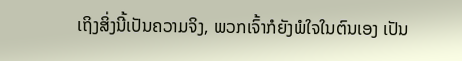ເຖິງສິ່ງນີ້ເປັນຄວາມຈິງ, ພວກເຈົ້າກໍຍັງພໍໃຈໃນຕົນເອງ ເປັນ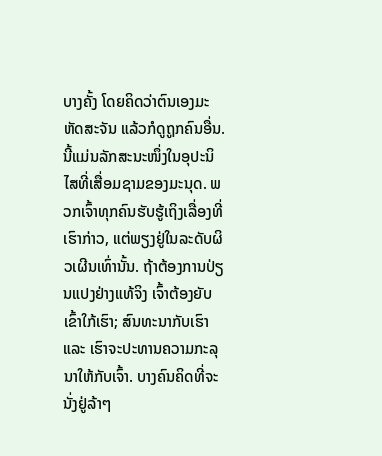ບາງຄັ້ງ ໂດຍຄິດວ່າຕົນເອງມະຫັດສະຈັນ ແລ້ວກໍດູຖູກຄົນອື່ນ. ນີ້ແມ່ນລັກສະນະໜຶ່ງໃນອຸປະນິໄສທີ່ເສື່ອມຊາມຂອງມະນຸດ. ພວກເຈົ້າທຸກຄົນຮັບຮູ້ເຖິງເລື່ອງທີ່ເຮົາກ່າວ, ແຕ່ພຽງຢູ່ໃນລະດັບຜິວເຜີນເທົ່ານັ້ນ. ຖ້າຕ້ອງການປ່ຽນແປງຢ່າງແທ້ຈິງ ເຈົ້າຕ້ອງຍັບເຂົ້າໃກ້ເຮົາ; ສົນທະນາກັບເຮົາ ແລະ ເຮົາຈະປະທານຄວາມກະລຸນາໃຫ້ກັບເຈົ້າ. ບາງຄົນຄິດທີ່ຈະນັ່ງຢູ່ລ້າໆ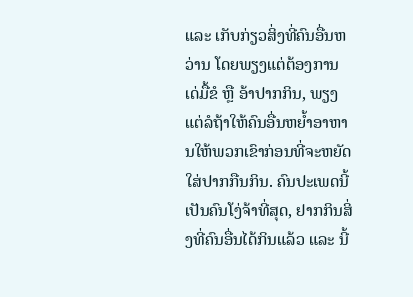ແລະ ເກັບກ່ຽວສິ່ງທີ່ຄົນອື່ນຫວ່ານ ໂດຍພຽງແຕ່ຕ້ອງການເດ່ມື້ຂໍ ຫຼື ອ້າປາກກິນ, ພຽງແຕ່ລໍຖ້າໃຫ້ຄົນອື່ນຫຍໍ້າອາຫານໃຫ້ພວກເຂົາກ່ອນທີ່ຈະຫຍັດໃສ່ປາກກືນກິນ. ຄົນປະເພດນີ້ເປັນຄົນໂງ່ຈ້າທີ່ສຸດ, ຢາກກິນສິ່ງທີ່ຄົນອື່ນໄດ້ກິນແລ້ວ ແລະ ນີ້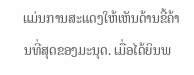ແມ່ນການສະແດງໃຫ້ເຫັນດ້ານຂີ້ຄ້ານທີ່ສຸດຂອງມະນຸດ. ເມື່ອໄດ້ຍິນພ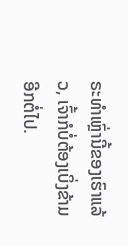ຣະທຳເຫຼົ່ານີ້ຂອງເຮົາແລ້ວ, ເຈົ້າກໍບໍ່ຕ້ອງເບິ່ງຂ້າມອີກຕໍ່ໄປ.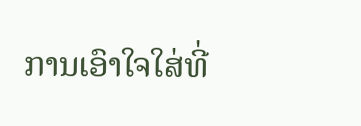ການເອົາໃຈໃສ່ທີ່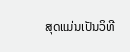ສຸດແມ່ນເປັນວິທີ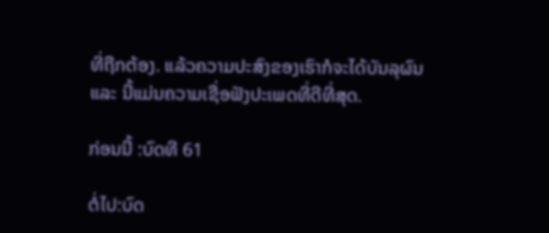ທີ່ຖືກຕ້ອງ. ແລ້ວຄວາມປະສົງຂອງເຮົາກໍຈະໄດ້ບັນລຸຜົນ ແລະ ນີ້ແມ່ນຄວາມເຊື່ອຟັງປະເພດທີ່ດີທີ່ສຸດ.

ກ່ອນນີ້ :ບົດທີ 61

ຕໍ່ໄປ:ບົດ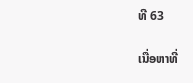ທີ 63

ເນື່ອຫາທີ່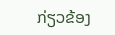ກ່ຽວຂ້ອງ